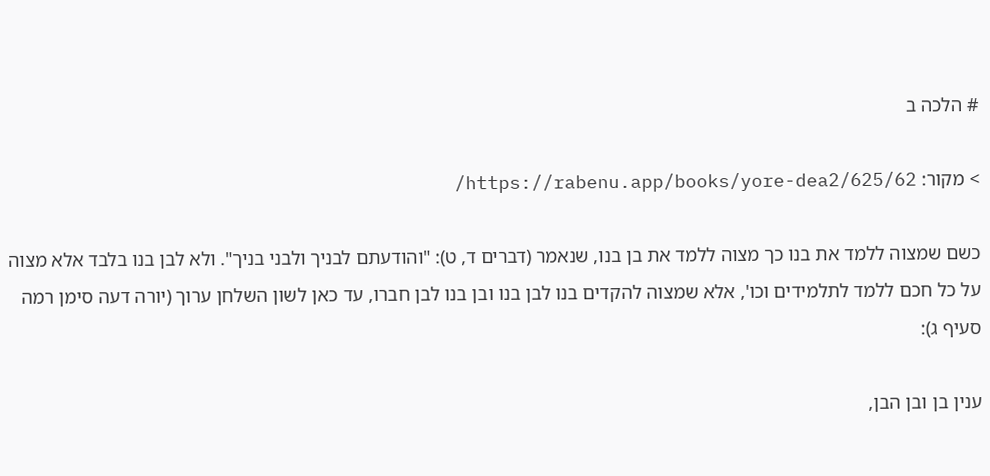# הלכה ב

> מקור: https://rabenu.app/books/yore-dea2/625/62/

כשם שמצוה ללמד את בנו כך מצוה ללמד את בן בנו, שנאמר (דברים ד, ט): "והודעתם לבניך ולבני בניך". ולא לבן בנו בלבד אלא מצוה על כל חכם ללמד לתלמידים וכו', אלא שמצוה להקדים בנו לבן בנו ובן בנו לבן חברו, עד כאן לשון השלחן ערוך (יורה דעה סימן רמה סעיף ג):

ענין בן ובן הבן,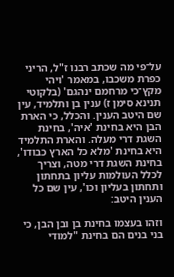על־פי מה שכתב רבנו ז"ל, הריני כפרת משכבו, במאמר 'ויהי מקץ־כי מרחמם ינהגם' (בלקוטי תנינא סימן ז) ענין בן ותלמיד, עין שם היטב הענין. והכלל, כי הארת הבן היא בחינת 'איה', בחינת השגת דרי מעלה. והארת התלמיד היא בחינת 'מלא כל הארץ כבודו', בחינת השגת דרי מטה, וצריך לכלל העולמות עליון בתחתון ותחתון בעליון וכו', עין שם כל הענין היטב:

וזהו בעצמו בחינת בן ובן הבן, כי בני בנים הם בחינת "למודי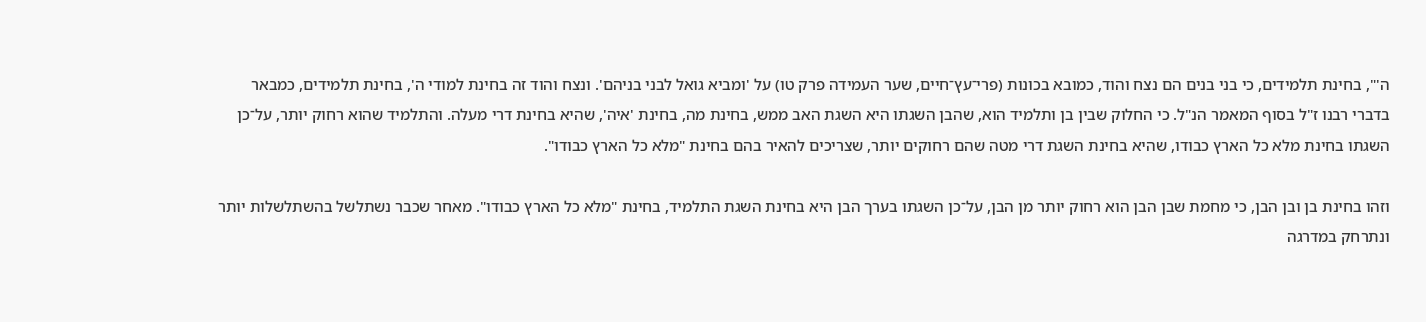ה'", בחינת תלמידים, כי בני בנים הם נצח והוד, כמובא בכונות (פרי־עץ־חיים, שער העמידה פרק טו) על 'ומביא גואל לבני בניהם'. ונצח והוד זה בחינת למודי ה', בחינת תלמידים, כמבאר בדברי רבנו ז"ל בסוף המאמר הנ"ל. כי החלוק שבין בן ותלמיד הוא, שהבן השגתו היא השגת האב ממש, בחינת מה, בחינת 'איה', שהיא בחינת דרי מעלה. והתלמיד שהוא רחוק יותר, על־כן השגתו בחינת מלא כל הארץ כבודו, שהיא בחינת השגת דרי מטה שהם רחוקים יותר, שצריכים להאיר בהם בחינת "מלא כל הארץ כבודו".

וזהו בחינת בן ובן הבן, כי מחמת שבן הבן הוא רחוק יותר מן הבן, על־כן השגתו בערך הבן היא בחינת השגת התלמיד, בחינת "מלא כל הארץ כבודו". מאחר שכבר נשתלשל בהשתלשלות יותר ונתרחק במדרגה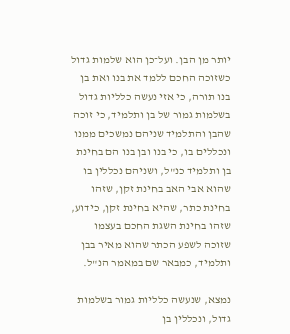יותר מן הבן. ועל־כן הוא שלמות גדול כשזוכה החכם ללמד את בנו ואת בן בנו תורה, כי אזי נעשה כלליות גדול בשלמות גמור של בן ותלמיד, כי זוכה שהבן והתלמיד שניהם נמשכים ממנו ונכללים בו, כי בנו ובן בנו הם בחינת בן ותלמיד כנ"ל, ושניהם נכללין בו שהוא אבי האב בחינת זקן, שזהו בחינת כתר, שהיא בחינת זקן, כידוע, שזהו בחינת השגת החכם בעצמו שזוכה לשפע הכתר שהוא מאיר בבן ותלמיד, כמבאר שם במאמר הנ"ל.

נמצא, שנעשה כלליות גמור בשלמות גדול, ונכללין בן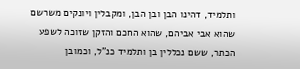ותלמיד, דהינו הבן ובן הבן, ומקבלין ויונקים משרשם שהוא אבי אביהם, שהוא החכם והזקן שזוכה לשפע הכתר, ששם נכללין בן ותלמיד כנ"ל, וכמובן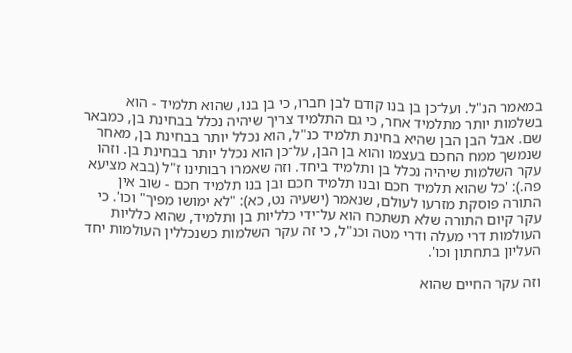במאמר הנ"ל. ועל־כן בן בנו קודם לבן חברו, כי בן בנו, שהוא תלמיד - הוא בשלמות יותר מתלמיד אחר, כי גם התלמיד צריך שיהיה נכלל בבחינת בן, כמבאר שם. אבל הבן הבן שהיא בחינת תלמיד כנ"ל, הוא נכלל יותר בבחינת בן, מאחר שנמשך ממח החכם בעצמו והוא בן הבן, על־כן הוא נכלל יותר בבחינת בן. וזהו עקר השלמות שיהיה נכלל בן ותלמיד ביחד. וזה שאמרו רבותינו ז"ל (בבא מציעא פה.): 'כל שהוא תלמיד חכם ובנו תלמיד חכם ובן בנו תלמיד חכם - שוב אין התורה פוסקת מזרעו לעולם, שנאמר (ישעיה נט, כא): "לא ימושו מפיך" וכו'. כי עקר קיום התורה שלא תשתכח הוא על־ידי כלליות בן ותלמיד, שהוא כלליות העולמות דרי מעלה ודרי מטה וכנ"ל, כי זה עקר השלמות כשנכללין העולמות יחד העליון בתחתון וכו'.

וזה עקר החיים שהוא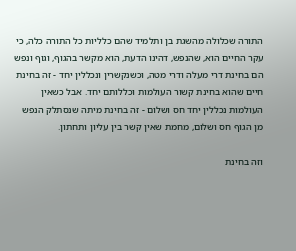התורה שכלולה מהשגת בן ותלמיד שהם כלליות כל התורה כלה, כי עקר החיים הוא, שהנפש, דהינו הדעת, הוא מקשר בהגוף, וגוף ונפש הם בחינת דרי מעלה ודרי מטה, וכשנקשרין ונכללין יחד - זה בחינת חיים שהוא בחינת קשור העולמות וכללותם יחד. אבל כשאין העולמות נכללין יחד חס ושלום - זה בחינת מיתה שנסתלק הנפש מן הגוף חס ושלום, מחמת שאין קשר בין עליון ותחתון.

וזה בחינת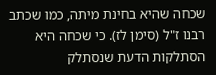שכחה שהיא בחינת מיתה, כמו שכתב רבנו ז"ל (סימן לז). כי שכחה היא הסתלקות הדעת שנסתלק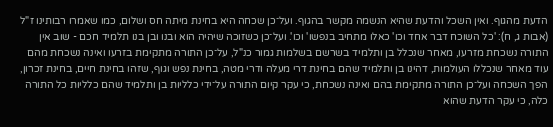הדעת מהגוף. ואין השכל והדעת שהיא הנשמה מקשר בהגוף. ועל־כן שכחה היא בחינת מיתה חס ושלום, כמו שאמרו רבותינו ז"ל (אבות ג, ח): 'כל השוכח דבר אחד וכו' כאלו מתחיב בנפשו' וכו'. ועל־כן כשזוכה שיהיה הוא ובנו ובן בנו תלמיד חכם - שוב אין התורה נשכחת מזרעו, מאחר שנכלל בן ותלמיד בשרשם בשלמות גמור כנ"ל, על־כן התורה מתקימת בזרעו ואינה נשכחת מהם עוד מאחר שנכללו העולמות, דהינו בן ותלמיד שהם בחינת דרי מעלה ודרי מטה, בחינת נפש וגוף, שזהו בחינת חיים, בחינת זכרון, הפך השכחה ועל־כן התורה מתקימת בהם ואינה נשכחת, כי עקר קיום התורה על־ידי כלליות בן ותלמיד שהם כלליות כל התורה כלה, כי עקר הדעת שהוא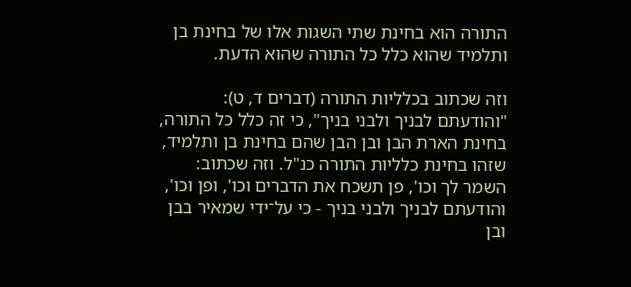התורה הוא בחינת שתי השגות אלו של בחינת בן ותלמיד שהוא כלל כל התורה שהוא הדעת.

וזה שכתוב בכלליות התורה (דברים ד, ט): "והודעתם לבניך ולבני בניך", כי זה כלל כל התורה, בחינת הארת הבן ובן הבן שהם בחינת בן ותלמיד, שזהו בחינת כלליות התורה כנ"ל. וזה שכתוב: השמר לך וכו', פן תשכח את הדברים וכו', ופן וכו', והודעתם לבניך ולבני בניך - כי על־ידי שמאיר בבן ובן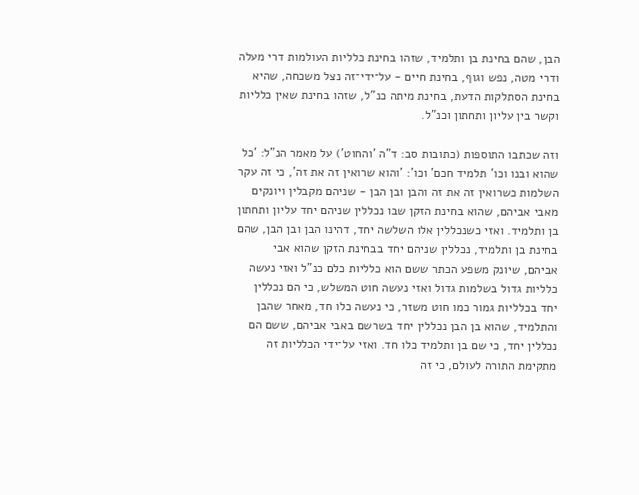הבן, שהם בחינת בן ותלמיד, שזהו בחינת כלליות העולמות דרי מעלה ודרי מטה, נפש וגוף, בחינת חיים - על־ידי־זה נצל משכחה, שהיא בחינת הסתלקות הדעת, בחינת מיתה כנ"ל, שזהו בחינת שאין כלליות וקשר בין עליון ותחתון וכנ"ל.

וזה שכתבו התוספות (כתובות סב: ד"ה 'והחוט') על מאמר הנ"ל: 'כל שהוא ובנו וכו' תלמיד חכם' וכו': 'והוא שרואין זה את זה', כי זה עקר השלמות כשרואין זה את זה והבן ובן הבן - שניהם מקבלין ויונקים מאבי אביהם, שהוא בחינת הזקן שבו נכללין שניהם יחד עליון ותחתון בן ותלמיד. ואזי כשנכללין אלו השלשה יחד, דהינו הבן ובן הבן, שהם בחינת בן ותלמיד, נכללין שניהם יחד בבחינת הזקן שהוא אבי אביהם, שיונק משפע הכתר ששם הוא כלליות כלם כנ"ל ואזי נעשה כלליות גדול בשלמות גדול ואזי נעשה חוט המשלש, כי הם נכללין יחד בכלליות גמור כמו חוט משזר, כי נעשה כלו חד, מאחר שהבן והתלמיד, שהוא בן הבן נכללין יחד בשרשם באבי אביהם, ששם הם נכללין יחד, כי שם בן ותלמיד כלו חד. ואזי על־ידי הכלליות זה מתקימת התורה לעולם, כי זה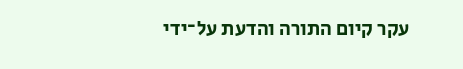עקר קיום התורה והדעת על־ידי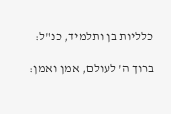כלליות בן ותלמיד, כנ"ל:

ברוך ה' לעולם, אמן ואמן: